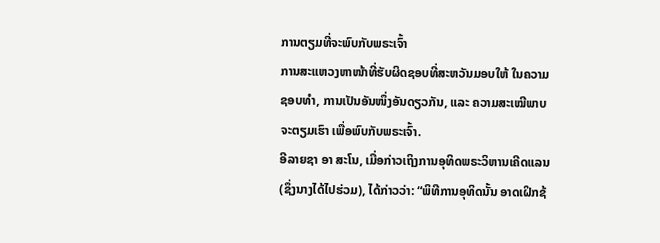ການຕຽມທີ່ຈະພົບກັບພຣະເຈົ້າ
ການສະແຫວງຫາໜ້າທີ່ຮັບຜິດຊອບທີ່ສະຫວັນມອບໃຫ້ ໃນຄວາມຊອບທຳ, ການເປັນອັນໜຶ່ງອັນດຽວກັນ, ແລະ ຄວາມສະເໝີພາບ ຈະຕຽມເຮົາ ເພື່ອພົບກັບພຣະເຈົ້າ.
ອີລາຍຊາ ອາ ສະໂນ, ເມື່ອກ່າວເຖິງການອຸທິດພຣະວິຫານເຄີດແລນ (ຊຶ່ງນາງໄດ້ໄປຮ່ວມ), ໄດ້ກ່າວວ່າ: “ພິທີການອຸທິດນັ້ນ ອາດເຝິກຊ້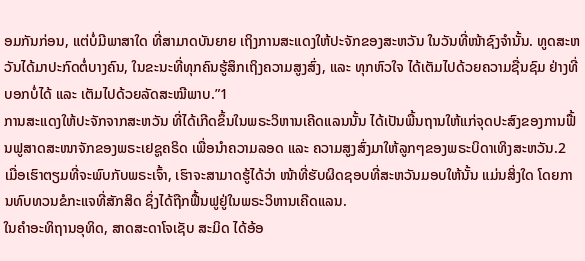ອມກັນກ່ອນ, ແຕ່ບໍ່ມີພາສາໃດ ທີ່ສາມາດບັນຍາຍ ເຖິງການສະແດງໃຫ້ປະຈັກຂອງສະຫວັນ ໃນວັນທີ່ໜ້າຊົງຈຳນັ້ນ. ທູດສະຫວັນໄດ້ມາປະກົດຕໍ່ບາງຄົນ, ໃນຂະນະທີ່ທຸກຄົນຮູ້ສຶກເຖິງຄວາມສູງສົ່ງ, ແລະ ທຸກຫົວໃຈ ໄດ້ເຕັມໄປດ້ວຍຄວາມຊື່ນຊົມ ຢ່າງທີ່ບອກບໍ່ໄດ້ ແລະ ເຕັມໄປດ້ວຍລັດສະໝີພາບ.”1
ການສະແດງໃຫ້ປະຈັກຈາກສະຫວັນ ທີ່ໄດ້ເກີດຂຶ້ນໃນພຣະວິຫານເຄີດແລນນັ້ນ ໄດ້ເປັນພື້ນຖານໃຫ້ແກ່ຈຸດປະສົງຂອງການຟື້ນຟູສາດສະໜາຈັກຂອງພຣະເຢຊູຄຣິດ ເພື່ອນຳຄວາມລອດ ແລະ ຄວາມສູງສົ່ງມາໃຫ້ລູກໆຂອງພຣະບິດາເທິງສະຫວັນ.2 ເມື່ອເຮົາຕຽມທີ່ຈະພົບກັບພຣະເຈົ້າ, ເຮົາຈະສາມາດຮູ້ໄດ້ວ່າ ໜ້າທີ່ຮັບຜິດຊອບທີ່ສະຫວັນມອບໃຫ້ນັ້ນ ແມ່ນສິ່ງໃດ ໂດຍການທົບທວນຂໍກະແຈທີ່ສັກສິດ ຊຶ່ງໄດ້ຖືກຟື້ນຟູຢູ່ໃນພຣະວິຫານເຄີດແລນ.
ໃນຄຳອະທິຖານອຸທິດ, ສາດສະດາໂຈເຊັບ ສະມິດ ໄດ້ອ້ອ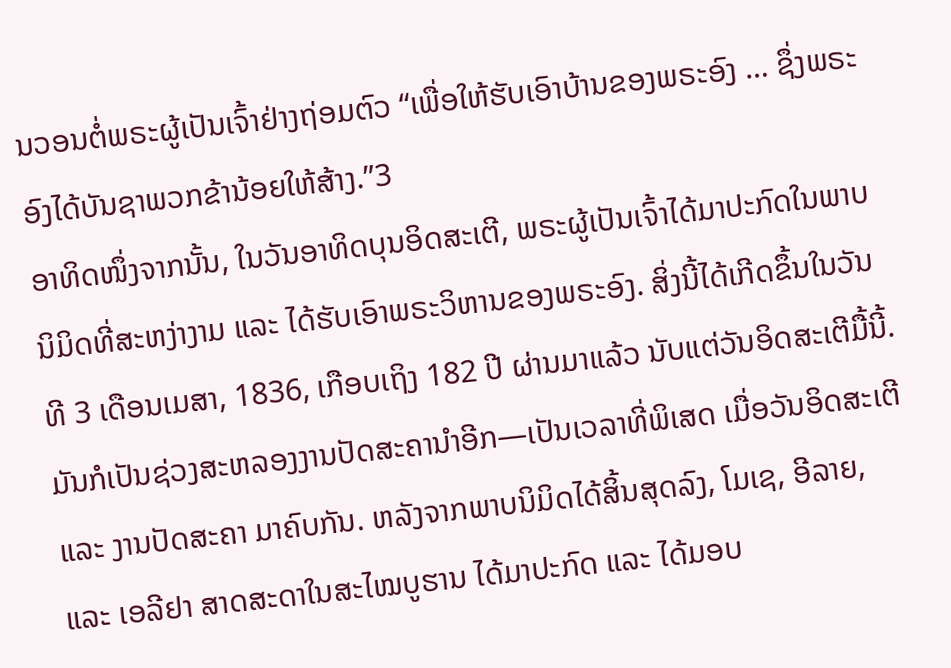ນວອນຕໍ່ພຣະຜູ້ເປັນເຈົ້າຢ່າງຖ່ອມຕົວ “ເພື່ອໃຫ້ຮັບເອົາບ້ານຂອງພຣະອົງ … ຊຶ່ງພຣະອົງໄດ້ບັນຊາພວກຂ້ານ້ອຍໃຫ້ສ້າງ.”3
ອາທິດໜຶ່ງຈາກນັ້ນ, ໃນວັນອາທິດບຸນອິດສະເຕີ, ພຣະຜູ້ເປັນເຈົ້າໄດ້ມາປະກົດໃນພາບນິມິດທີ່ສະຫງ່າງາມ ແລະ ໄດ້ຮັບເອົາພຣະວິຫານຂອງພຣະອົງ. ສິ່ງນີ້ໄດ້ເກີດຂຶ້ນໃນວັນທີ 3 ເດືອນເມສາ, 1836, ເກືອບເຖິງ 182 ປີ ຜ່ານມາແລ້ວ ນັບແຕ່ວັນອິດສະເຕີມື້ນີ້. ມັນກໍເປັນຊ່ວງສະຫລອງງານປັດສະຄານຳອີກ—ເປັນເວລາທີ່ພິເສດ ເມື່ອວັນອິດສະເຕີ ແລະ ງານປັດສະຄາ ມາຄົບກັນ. ຫລັງຈາກພາບນິມິດໄດ້ສິ້ນສຸດລົງ, ໂມເຊ, ອີລາຍ, ແລະ ເອລີຢາ ສາດສະດາໃນສະໄໝບູຮານ ໄດ້ມາປະກົດ ແລະ ໄດ້ມອບ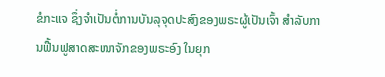ຂໍກະແຈ ຊຶ່ງຈຳເປັນຕໍ່ການບັນລຸຈຸດປະສົງຂອງພຣະຜູ້ເປັນເຈົ້າ ສຳລັບການຟື້ນຟູສາດສະໜາຈັກຂອງພຣະອົງ ໃນຍຸກ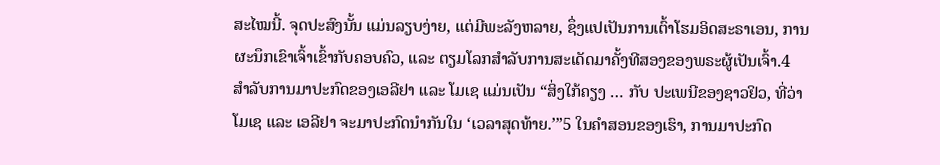ສະໄໝນີ້. ຈຸດປະສົງນັ້ນ ແມ່ນລຽບງ່າຍ, ແຕ່ມີພະລັງຫລາຍ, ຊຶ່ງແປເປັນການເຕົ້າໂຮມອິດສະຣາເອນ, ການຜະນຶກເຂົາເຈົ້າເຂົ້າກັບຄອບຄົວ, ແລະ ຕຽມໂລກສຳລັບການສະເດັດມາຄັ້ງທີສອງຂອງພຣະຜູ້ເປັນເຈົ້າ.4
ສຳລັບການມາປະກົດຂອງເອລີຢາ ແລະ ໂມເຊ ແມ່ນເປັນ “ສິ່ງໃກ້ຄຽງ … ກັບ ປະເພນີຂອງຊາວຢິວ, ທີ່ວ່າ ໂມເຊ ແລະ ເອລີຢາ ຈະມາປະກົດນຳກັນໃນ ‘ເວລາສຸດທ້າຍ.’”5 ໃນຄຳສອນຂອງເຮົາ, ການມາປະກົດ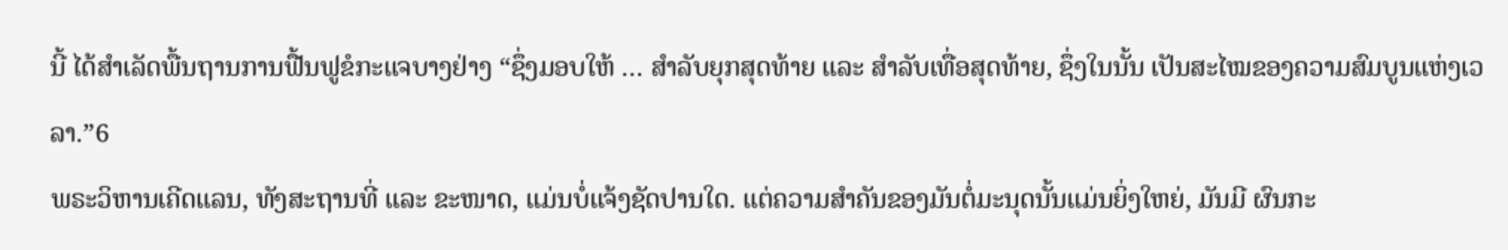ນີ້ ໄດ້ສຳເລັດພື້ນຖານການຟື້ນຟູຂໍກະແຈບາງຢ່າງ “ຊຶ່ງມອບໃຫ້ … ສຳລັບຍຸກສຸດທ້າຍ ແລະ ສຳລັບເທື່ອສຸດທ້າຍ, ຊຶ່ງໃນນັ້ນ ເປັນສະໄໝຂອງຄວາມສົມບູນແຫ່ງເວລາ.”6
ພຣະວິຫານເຄີດແລນ, ທັງສະຖານທີ່ ແລະ ຂະໜາດ, ແມ່ນບໍ່ແຈ້ງຊັດປານໃດ. ແຕ່ຄວາມສຳຄັນຂອງມັນຕໍ່ມະນຸດນັ້ນແມ່ນຍິ່ງໃຫຍ່, ມັນມີ ຜົນກະ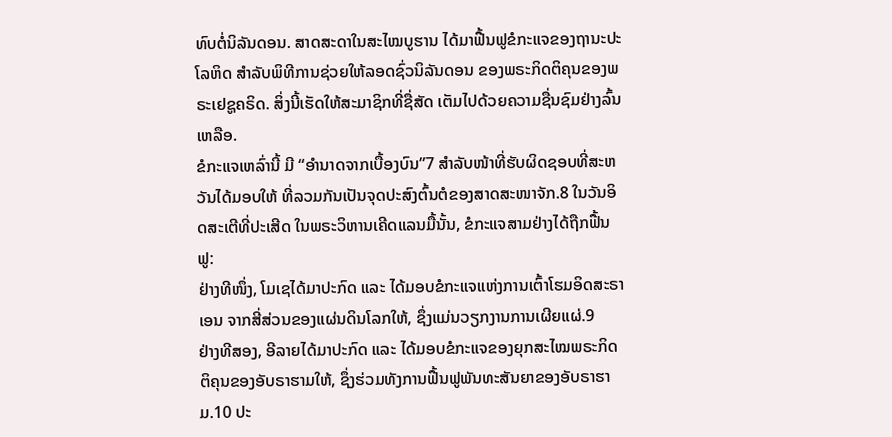ທົບຕໍ່ນິລັນດອນ. ສາດສະດາໃນສະໄໝບູຮານ ໄດ້ມາຟື້ນຟູຂໍກະແຈຂອງຖານະປະໂລຫິດ ສຳລັບພິທີການຊ່ວຍໃຫ້ລອດຊົ່ວນິລັນດອນ ຂອງພຣະກິດຕິຄຸນຂອງພຣະເຢຊູຄຣິດ. ສິ່ງນີ້ເຮັດໃຫ້ສະມາຊິກທີ່ຊື່ສັດ ເຕັມໄປດ້ວຍຄວາມຊື່ນຊົມຢ່າງລົ້ນເຫລືອ.
ຂໍກະແຈເຫລົ່ານີ້ ມີ “ອຳນາດຈາກເບື້ອງບົນ”7 ສຳລັບໜ້າທີ່ຮັບຜິດຊອບທີ່ສະຫວັນໄດ້ມອບໃຫ້ ທີ່ລວມກັນເປັນຈຸດປະສົງຕົ້ນຕໍຂອງສາດສະໜາຈັກ.8 ໃນວັນອິດສະເຕີທີ່ປະເສີດ ໃນພຣະວິຫານເຄີດແລນມື້ນັ້ນ, ຂໍກະແຈສາມຢ່າງໄດ້ຖືກຟື້ນຟູ:
ຢ່າງທີໜຶ່ງ, ໂມເຊໄດ້ມາປະກົດ ແລະ ໄດ້ມອບຂໍກະແຈແຫ່ງການເຕົ້າໂຮມອິດສະຣາເອນ ຈາກສີ່ສ່ວນຂອງແຜ່ນດິນໂລກໃຫ້, ຊຶ່ງແມ່ນວຽກງານການເຜີຍແຜ່.9
ຢ່າງທີສອງ, ອີລາຍໄດ້ມາປະກົດ ແລະ ໄດ້ມອບຂໍກະແຈຂອງຍຸກສະໄໝພຣະກິດຕິຄຸນຂອງອັບຣາຮາມໃຫ້, ຊຶ່ງຮ່ວມທັງການຟື້ນຟູພັນທະສັນຍາຂອງອັບຣາຮາມ.10 ປະ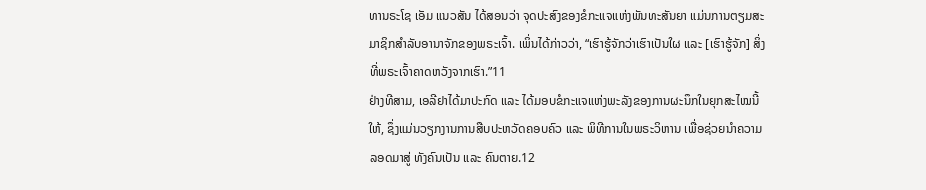ທານຣະໂຊ ເອັມ ແນວສັນ ໄດ້ສອນວ່າ ຈຸດປະສົງຂອງຂໍກະແຈແຫ່ງພັນທະສັນຍາ ແມ່ນການຕຽມສະມາຊິກສຳລັບອານາຈັກຂອງພຣະເຈົ້າ. ເພິ່ນໄດ້ກ່າວວ່າ, “ເຮົາຮູ້ຈັກວ່າເຮົາເປັນໃຜ ແລະ [ເຮົາຮູ້ຈັກ] ສິ່ງທີ່ພຣະເຈົ້າຄາດຫວັງຈາກເຮົາ.”11
ຢ່າງທີສາມ, ເອລີຢາໄດ້ມາປະກົດ ແລະ ໄດ້ມອບຂໍກະແຈແຫ່ງພະລັງຂອງການຜະນຶກໃນຍຸກສະໄໝນີ້ໃຫ້, ຊຶ່ງແມ່ນວຽກງານການສືບປະຫວັດຄອບຄົວ ແລະ ພິທີການໃນພຣະວິຫານ ເພື່ອຊ່ວຍນຳຄວາມລອດມາສູ່ ທັງຄົນເປັນ ແລະ ຄົນຕາຍ.12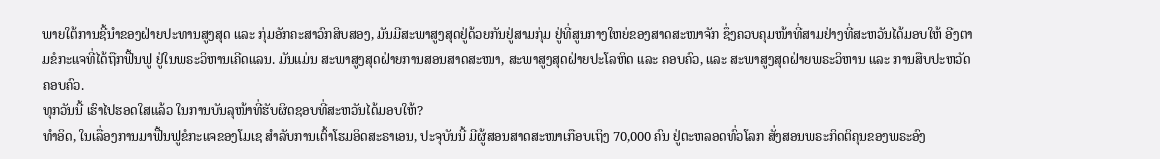ພາຍໃຕ້ການຊີ້ນຳຂອງຝ່າຍປະທານສູງສຸດ ແລະ ກຸ່ມອັກຄະສາວົກສິບສອງ, ມັນມີສະພາສູງສຸດຢູ່ດ້ວຍກັນຢູ່ສາມກຸ່ມ ຢູ່ທີ່ສູນກາງໃຫຍ່ຂອງສາດສະໜາຈັກ ຊຶ່ງຄວບຄຸມໜ້າທີ່ສາມຢ່າງທີ່ສະຫວັນໄດ້ມອບໃຫ້ ອີງຕາມຂໍກະແຈທີ່ໄດ້ຖືກຟື້ນຟູ ຢູ່ໃນພຣະວິຫານເຄີດແລນ. ມັນແມ່ນ ສະພາສູງສຸດຝ່າຍການສອນສາດສະໜາ, ສະພາສູງສຸດຝ່າຍປະໂລຫິດ ແລະ ຄອບຄົວ, ແລະ ສະພາສູງສຸດຝ່າຍພຣະວິຫານ ແລະ ການສືບປະຫວັດຄອບຄົວ.
ທຸກວັນນີ້ ເຮົາໄປຮອດໃສແລ້ວ ໃນການບັນລຸໜ້າທີ່ຮັບຜິດຊອບທີ່ສະຫວັນໄດ້ມອບໃຫ້?
ທຳອິດ, ໃນເລື່ອງການມາຟື້ນຟູຂໍກະແຈຂອງໂມເຊ ສຳລັບການເຕົ້າໂຮມອິດສະຣາເອນ, ປະຈຸບັນນີ້ ມີຜູ້ສອນສາດສະໜາເກືອບເຖິງ 70,000 ຄົນ ຢູ່ຕະຫລອດທົ່ວໂລກ ສັ່ງສອນພຣະກິດຕິຄຸນຂອງພຣະອົງ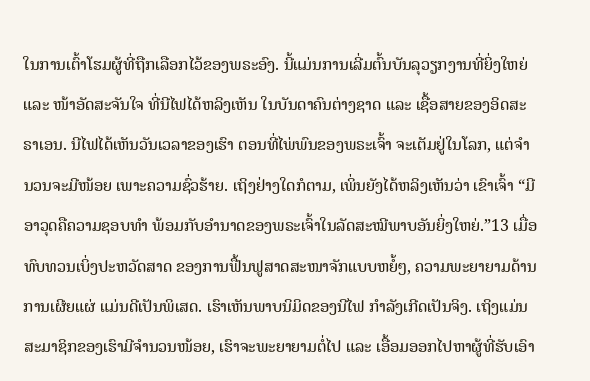ໃນການເຕົ້າໂຮມຜູ້ທີ່ຖືກເລືອກໄວ້ຂອງພຣະອົງ. ນີ້ແມ່ນການເລີ່ມຕົ້ນບັນລຸວຽກງານທີ່ຍິ່ງໃຫຍ່ ແລະ ໜ້າອັດສະຈັນໃຈ ທີ່ນີໄຟໄດ້ຫລິງເຫັນ ໃນບັນດາຄົນຕ່າງຊາດ ແລະ ເຊື້ອສາຍຂອງອິດສະຣາເອນ. ນີໄຟໄດ້ເຫັນວັນເວລາຂອງເຮົາ ຕອນທີ່ໄພ່ພົນຂອງພຣະເຈົ້າ ຈະເຕັມຢູ່ໃນໂລກ, ແຕ່ຈຳນວນຈະມີໜ້ອຍ ເພາະຄວາມຊົ່ວຮ້າຍ. ເຖິງຢ່າງໃດກໍຕາມ, ເພິ່ນຍັງໄດ້ຫລິງເຫັນວ່າ ເຂົາເຈົ້າ “ມີອາວຸດຄືຄວາມຊອບທຳ ພ້ອມກັບອຳນາດຂອງພຣະເຈົ້າໃນລັດສະໝີພາບອັນຍິ່ງໃຫຍ່.”13 ເມື່ອທົບທວນເບິ່ງປະຫວັດສາດ ຂອງການຟື້ນຟູສາດສະໜາຈັກແບບຫຍໍ້ໆ, ຄວາມພະຍາຍາມດ້ານການເຜີຍແຜ່ ແມ່ນດີເປັນພິເສດ. ເຮົາເຫັນພາບນິມິດຂອງນີໄຟ ກຳລັງເກີດເປັນຈິງ. ເຖິງແມ່ນສະມາຊິກຂອງເຮົາມີຈຳນວນໜ້ອຍ, ເຮົາຈະພະຍາຍາມຕໍ່ໄປ ແລະ ເອື້ອມອອກໄປຫາຜູ້ທີ່ຮັບເອົາ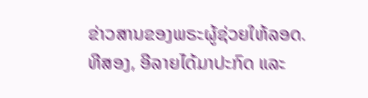ຂ່າວສານຂອງພຣະຜູ້ຊ່ວຍໃຫ້ລອດ.
ທີສອງ, ອີລາຍໄດ້ມາປະກົດ ແລະ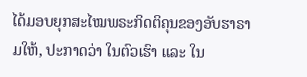ໄດ້ມອບຍຸກສະໄໝພຣະກິດຕິຄຸນຂອງອັບຮາຣາມໃຫ້, ປະກາດວ່າ ໃນຕົວເຮົາ ແລະ ໃນ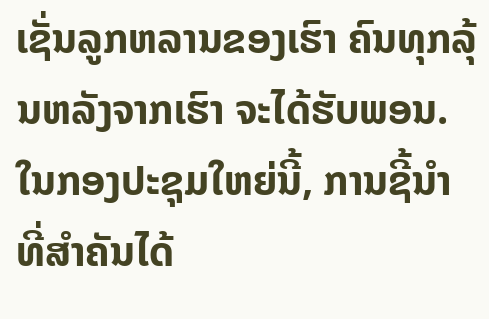ເຊັ່ນລູກຫລານຂອງເຮົາ ຄົນທຸກລຸ້ນຫລັງຈາກເຮົາ ຈະໄດ້ຮັບພອນ. ໃນກອງປະຊຸມໃຫຍ່ນີ້, ການຊີ້ນຳທີ່ສຳຄັນໄດ້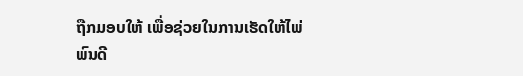ຖືກມອບໃຫ້ ເພື່ອຊ່ວຍໃນການເຮັດໃຫ້ໄພ່ພົນດີ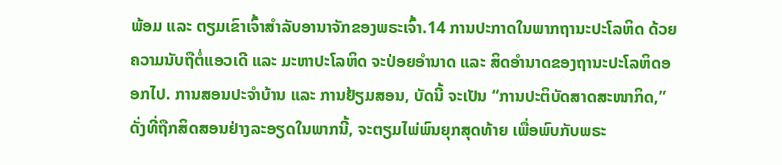ພ້ອມ ແລະ ຕຽມເຂົາເຈົ້າສຳລັບອານາຈັກຂອງພຣະເຈົ້າ.14 ການປະກາດໃນພາກຖານະປະໂລຫິດ ດ້ວຍຄວາມນັບຖືຕໍ່ແອວເດີ ແລະ ມະຫາປະໂລຫິດ ຈະປ່ອຍອຳນາດ ແລະ ສິດອຳນາດຂອງຖານະປະໂລຫິດອອກໄປ. ການສອນປະຈຳບ້ານ ແລະ ການຢ້ຽມສອນ, ບັດນີ້ ຈະເປັນ “ການປະຕິບັດສາດສະໜາກິດ,” ດັ່ງທີ່ຖືກສິດສອນຢ່າງລະອຽດໃນພາກນີ້, ຈະຕຽມໄພ່ພົນຍຸກສຸດທ້າຍ ເພື່ອພົບກັບພຣະ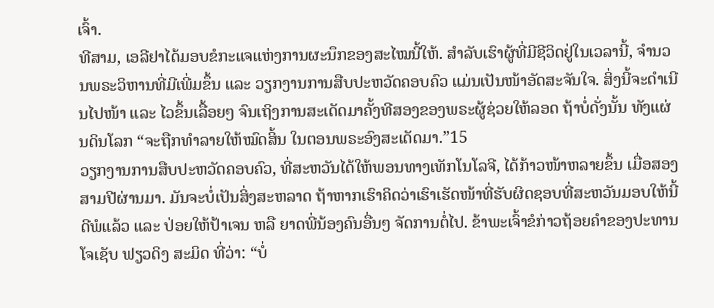ເຈົ້າ.
ທີສາມ, ເອລີຢາໄດ້ມອບຂໍກະແຈແຫ່ງການຜະນຶກຂອງສະໄໝນີ້ໃຫ້. ສຳລັບເຮົາຜູ້ທີ່ມີຊີວິດຢູ່ໃນເວລານີ້, ຈຳນວນພຣະວິຫານທີ່ມີເພີ່ມຂຶ້ນ ແລະ ວຽກງານການສືບປະຫວັດຄອບຄົວ ແມ່ນເປັນໜ້າອັດສະຈັນໃຈ. ສິ່ງນີ້ຈະດຳເນີນໄປໜ້າ ແລະ ໄວຂຶ້ນເລື້ອຍໆ ຈົນເຖິງການສະເດັດມາຄັ້ງທີສອງຂອງພຣະຜູ້ຊ່ວຍໃຫ້ລອດ ຖ້າບໍ່ດັ່ງນັ້ນ ທັງແຜ່ນດິນໂລກ “ຈະຖືກທຳລາຍໃຫ້ໝົດສິ້ນ ໃນຕອນພຣະອົງສະເດັດມາ.”15
ວຽກງານການສືບປະຫວັດຄອບຄົວ, ທີ່ສະຫວັນໄດ້ໃຫ້ພອນທາງເທັກໂນໂລຈີ, ໄດ້ກ້າວໜ້າຫລາຍຂຶ້ນ ເມື່ອສອງສາມປີຜ່ານມາ. ມັນຈະບໍ່ເປັນສິ່ງສະຫລາດ ຖ້າຫາກເຮົາຄິດວ່າເຮົາເຮັດໜ້າທີ່ຮັບຜິດຊອບທີ່ສະຫວັນມອບໃຫ້ນີ້ດີພໍແລ້ວ ແລະ ປ່ອຍໃຫ້ປ້າເຈນ ຫລື ຍາດພີ່ນ້ອງຄົນອື່ນໆ ຈັດການຕໍ່ໄປ. ຂ້າພະເຈົ້າຂໍກ່າວຖ້ອຍຄຳຂອງປະທານໂຈເຊັບ ຟຽວດິງ ສະມິດ ທີ່ວ່າ: “ບໍ່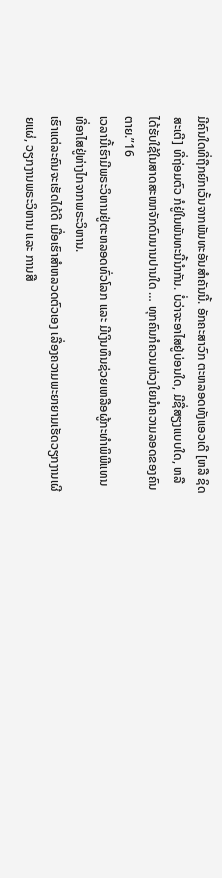ມີຄົນໃດທີ່ຖືກຍົກເວັ້ນຈາກພັນທະອັນສຳຄັນນີ້. ອັກຄະສາວົກ ຕະຫລອດທັງແອວເດີ [ຫລື ຊິດສະເຕີ] ທີ່ຖ່ອມຕົວ ກໍຢູ່ໃນພັນທະນີ້ນຳກັນ. ບໍ່ວ່າຈະອາໄສຢູ່ບ່ອນໃດ, ມີຊື່ສຽງແບບໃດ, ຫລື ໄດ້ຮັບໃຊ້ໃນສາດສະໜາຈັກດົນນານປານໃດ … ທຸກຄົນກໍຄວນຫ່ວງໃຍນຳຄວາມລອດຂອງຄົນຕາຍ.”16
ເວລານີ້ເຮົາມີພຣະວິຫານຢູ່ຕະຫລອດທົ່ວໂລກ ແລະ ມີເງິນທຶນຊ່ວຍເຫລືອຜູ້ກະທຳພິພີແທນ ທີ່ອາໄສຢູ່ຫ່າງໄກຈາກພຣະວິຫານ.
ເຮົາແຕ່ລະຄົນຈະເຮັດໄດ້ດີ ເມື່ອເຮົາສຳຫລວດຕົວເອງ ເລື່ອງຄວາມພະຍາຍາມເຮັດວຽກງານເຜີຍແຜ່, ວຽກງານພຣະວິຫານ ແລະ ການສື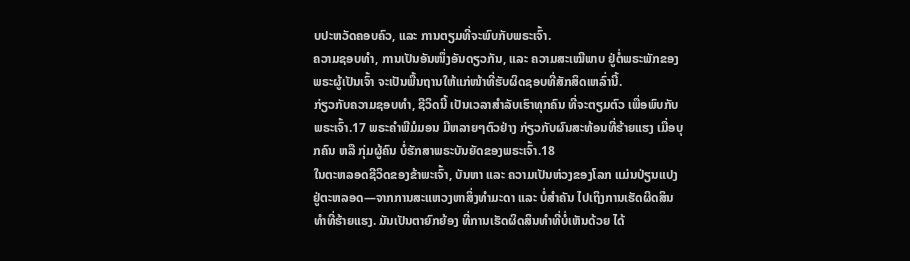ບປະຫວັດຄອບຄົວ, ແລະ ການຕຽມທີ່ຈະພົບກັບພຣະເຈົ້າ.
ຄວາມຊອບທຳ, ການເປັນອັນໜຶ່ງອັນດຽວກັນ, ແລະ ຄວາມສະເໝີພາບ ຢູ່ຕໍ່ພຣະພັກຂອງພຣະຜູ້ເປັນເຈົ້າ ຈະເປັນພື້ນຖານໃຫ້ແກ່ໜ້າທີ່ຮັບຜິດຊອບທີ່ສັກສິດເຫລົ່ານີ້.
ກ່ຽວກັບຄວາມຊອບທຳ, ຊີວິດນີ້ ເປັນເວລາສຳລັບເຮົາທຸກຄົນ ທີ່ຈະຕຽມຕົວ ເພື່ອພົບກັບພຣະເຈົ້າ.17 ພຣະຄຳພີມໍມອນ ມີຫລາຍໆຕົວຢ່າງ ກ່ຽວກັບຜົນສະທ້ອນທີ່ຮ້າຍແຮງ ເມື່ອບຸກຄົນ ຫລື ກຸ່ມຜູ້ຄົນ ບໍ່ຮັກສາພຣະບັນຍັດຂອງພຣະເຈົ້າ.18
ໃນຕະຫລອດຊີວິດຂອງຂ້າພະເຈົ້າ, ບັນຫາ ແລະ ຄວາມເປັນຫ່ວງຂອງໂລກ ແມ່ນປ່ຽນແປງຢູ່ຕະຫລອດ—ຈາກການສະແຫວງຫາສິ່ງທຳມະດາ ແລະ ບໍ່ສຳຄັນ ໄປເຖິງການເຮັດຜິດສິນທຳທີ່ຮ້າຍແຮງ. ມັນເປັນຕາຍົກຍ້ອງ ທີ່ການເຮັດຜິດສິນທຳທີ່ບໍ່ເຫັນດ້ວຍ ໄດ້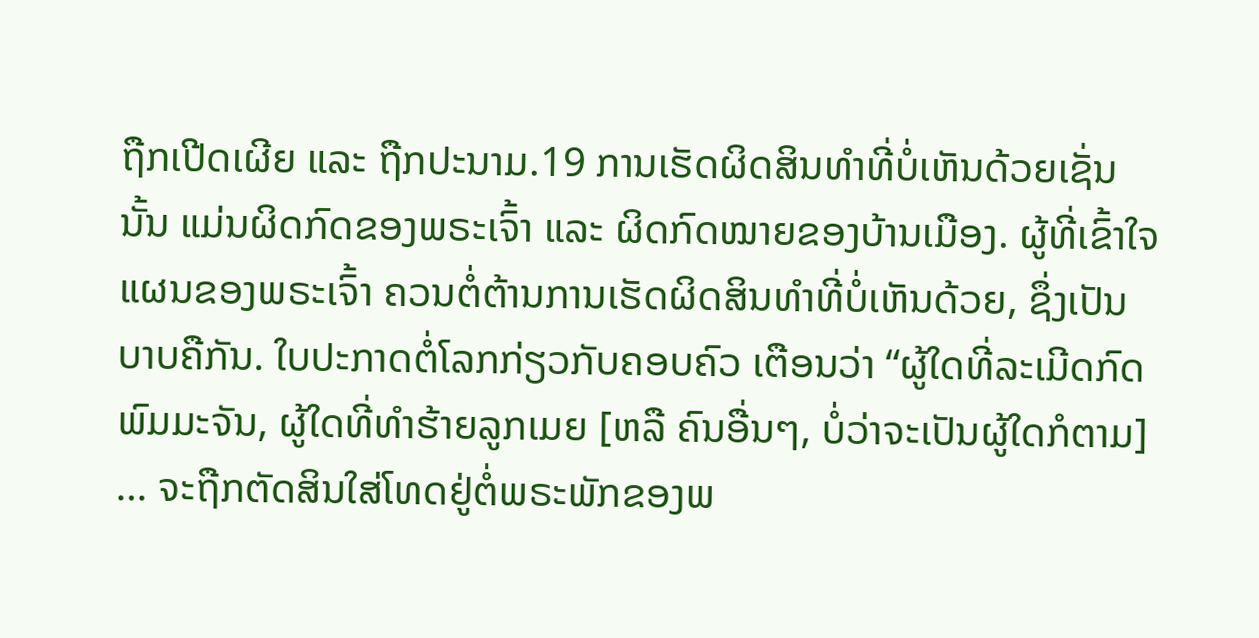ຖືກເປີດເຜີຍ ແລະ ຖືກປະນາມ.19 ການເຮັດຜິດສິນທຳທີ່ບໍ່ເຫັນດ້ວຍເຊັ່ນນັ້ນ ແມ່ນຜິດກົດຂອງພຣະເຈົ້າ ແລະ ຜິດກົດໝາຍຂອງບ້ານເມືອງ. ຜູ້ທີ່ເຂົ້າໃຈແຜນຂອງພຣະເຈົ້າ ຄວນຕໍ່ຕ້ານການເຮັດຜິດສິນທຳທີ່ບໍ່ເຫັນດ້ວຍ, ຊຶ່ງເປັນບາບຄືກັນ. ໃບປະກາດຕໍ່ໂລກກ່ຽວກັບຄອບຄົວ ເຕືອນວ່າ “ຜູ້ໃດທີ່ລະເມີດກົດພົມມະຈັນ, ຜູ້ໃດທີ່ທຳຮ້າຍລູກເມຍ [ຫລື ຄົນອື່ນໆ, ບໍ່ວ່າຈະເປັນຜູ້ໃດກໍຕາມ] … ຈະຖືກຕັດສິນໃສ່ໂທດຢູ່ຕໍ່ພຣະພັກຂອງພ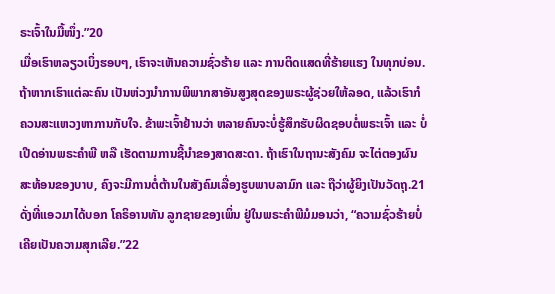ຣະເຈົ້າໃນມື້ໜຶ່ງ.”20
ເມື່ອເຮົາຫລຽວເບິ່ງຮອບໆ, ເຮົາຈະເຫັນຄວາມຊົ່ວຮ້າຍ ແລະ ການຕິດແສດທີ່ຮ້າຍແຮງ ໃນທຸກບ່ອນ. ຖ້າຫາກເຮົາແຕ່ລະຄົນ ເປັນຫ່ວງນຳການພິພາກສາອັນສູງສຸດຂອງພຣະຜູ້ຊ່ວຍໃຫ້ລອດ, ແລ້ວເຮົາກໍຄວນສະແຫວງຫາການກັບໃຈ. ຂ້າພະເຈົ້າຢ້ານວ່າ ຫລາຍຄົນຈະບໍ່ຮູ້ສຶກຮັບຜິດຊອບຕໍ່ພຣະເຈົ້າ ແລະ ບໍ່ເປີດອ່ານພຣະຄຳພີ ຫລື ເຮັດຕາມການຊີ້ນຳຂອງສາດສະດາ. ຖ້າເຮົາໃນຖານະສັງຄົມ ຈະໄຕ່ຕອງຜົນສະທ້ອນຂອງບາບ, ຄົງຈະມີການຕໍ່ຕ້ານໃນສັງຄົມເລື່ອງຮູບພາບລາມົກ ແລະ ຖືວ່າຜູ້ຍິງເປັນວັດຖຸ.21 ດັ່ງທີ່ແອວມາໄດ້ບອກ ໂຄຣິອານທັນ ລູກຊາຍຂອງເພິ່ນ ຢູ່ໃນພຣະຄຳພີມໍມອນວ່າ, “ຄວາມຊົ່ວຮ້າຍບໍ່ເຄີຍເປັນຄວາມສຸກເລີຍ.”22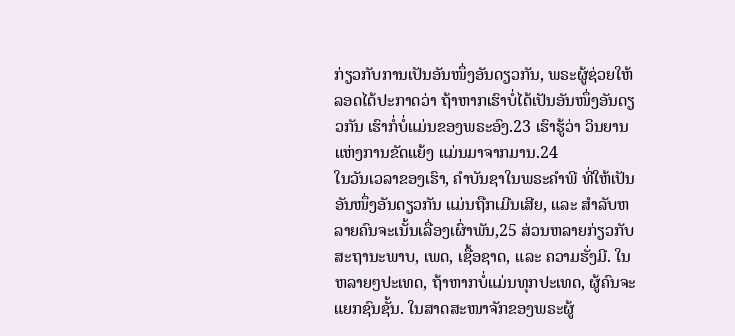ກ່ຽວກັບການເປັນອັນໜຶ່ງອັນດຽວກັນ, ພຣະຜູ້ຊ່ວຍໃຫ້ລອດໄດ້ປະກາດວ່າ ຖ້າຫາກເຮົາບໍ່ໄດ້ເປັນອັນໜຶ່ງອັນດຽວກັນ ເຮົາກໍ່ບໍ່ແມ່ນຂອງພຣະອົງ.23 ເຮົາຮູ້ວ່າ ວິນຍານແຫ່ງການຂັດແຍ້ງ ແມ່ນມາຈາກມານ.24
ໃນວັນເວລາຂອງເຮົາ, ຄຳບັນຊາໃນພຣະຄຳພີ ທີ່ໃຫ້ເປັນອັນໜຶ່ງອັນດຽວກັນ ແມ່ນຖືກເມີນເສີຍ, ແລະ ສຳລັບຫລາຍຄົນຈະເນັ້ນເລື່ອງເຜົ່າພັນ,25 ສ່ວນຫລາຍກ່ຽວກັບສະຖານະພາບ, ເພດ, ເຊື້ອຊາດ, ແລະ ຄວາມຮັ່ງມີ. ໃນຫລາຍໆປະເທດ, ຖ້າຫາກບໍ່ແມ່ນທຸກປະເທດ, ຜູ້ຄົນຈະແຍກຊົນຊັ້ນ. ໃນສາດສະໜາຈັກຂອງພຣະຜູ້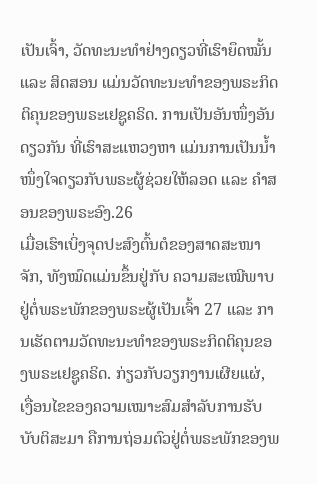ເປັນເຈົ້າ, ວັດທະນະທຳຢ່າງດຽວທີ່ເຮົາຍຶດໝັ້ນ ແລະ ສິດສອນ ແມ່ນວັດທະນະທຳຂອງພຣະກິດຕິຄຸນຂອງພຣະເຢຊູຄຣິດ. ການເປັນອັນໜຶ່ງອັນດຽວກັນ ທີ່ເຮົາສະແຫວງຫາ ແມ່ນການເປັນນ້ຳໜຶ່ງໃຈດຽວກັບພຣະຜູ້ຊ່ວຍໃຫ້ລອດ ແລະ ຄຳສອນຂອງພຣະອົງ.26
ເມື່ອເຮົາເບິ່ງຈຸດປະສົງຕົ້ນຕໍຂອງສາດສະໜາຈັກ, ທັງໝົດແມ່ນຂຶ້ນຢູ່ກັບ ຄວາມສະເໝີພາບຢູ່ຕໍ່ພຣະພັກຂອງພຣະຜູ້ເປັນເຈົ້າ 27 ແລະ ການເຮັດຕາມວັດທະນະທຳຂອງພຣະກິດຕິຄຸນຂອງພຣະເຢຊູຄຣິດ. ກ່ຽວກັບວຽກງານເຜີຍແຜ່, ເງື່ອນໄຂຂອງຄວາມເໝາະສົມສຳລັບການຮັບບັບຕິສະມາ ຄືການຖ່ອມຕົວຢູ່ຕໍ່ພຣະພັກຂອງພ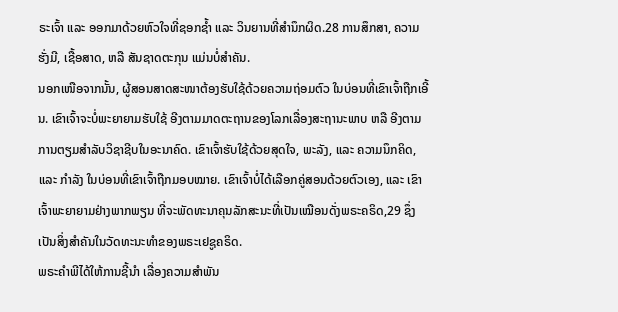ຣະເຈົ້າ ແລະ ອອກມາດ້ວຍຫົວໃຈທີ່ຊອກຊ້ຳ ແລະ ວິນຍານທີ່ສຳນຶກຜິດ.28 ການສຶກສາ, ຄວາມຮັ່ງມີ, ເຊື້ອສາດ, ຫລື ສັນຊາດຕະກຸນ ແມ່ນບໍ່ສຳຄັນ.
ນອກເໜືອຈາກນັ້ນ, ຜູ້ສອນສາດສະໜາຕ້ອງຮັບໃຊ້ດ້ວຍຄວາມຖ່ອມຕົວ ໃນບ່ອນທີ່ເຂົາເຈົ້າຖືກເອີ້ນ. ເຂົາເຈົ້າຈະບໍ່ພະຍາຍາມຮັບໃຊ້ ອີງຕາມມາດຕະຖານຂອງໂລກເລື່ອງສະຖານະພາບ ຫລື ອີງຕາມການຕຽມສຳລັບວິຊາຊີບໃນອະນາຄົດ. ເຂົາເຈົ້າຮັບໃຊ້ດ້ວຍສຸດໃຈ, ພະລັງ, ແລະ ຄວາມນຶກຄິດ, ແລະ ກຳລັງ ໃນບ່ອນທີ່ເຂົາເຈົ້າຖືກມອບໝາຍ. ເຂົາເຈົ້າບໍ່ໄດ້ເລືອກຄູ່ສອນດ້ວຍຕົວເອງ, ແລະ ເຂົາເຈົ້າພະຍາຍາມຢ່າງພາກພຽນ ທີ່ຈະພັດທະນາຄຸນລັກສະນະທີ່ເປັນເໝືອນດັ່ງພຣະຄຣິດ,29 ຊຶ່ງເປັນສິ່ງສຳຄັນໃນວັດທະນະທຳຂອງພຣະເຢຊູຄຣິດ.
ພຣະຄຳພີໄດ້ໃຫ້ການຊີ້ນຳ ເລື່ອງຄວາມສຳພັນ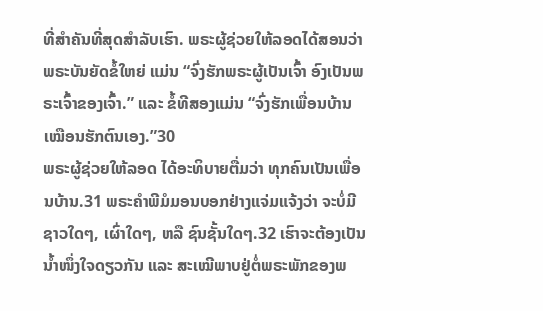ທີ່ສຳຄັນທີ່ສຸດສຳລັບເຮົາ. ພຣະຜູ້ຊ່ວຍໃຫ້ລອດໄດ້ສອນວ່າ ພຣະບັນຍັດຂໍ້ໃຫຍ່ ແມ່ນ “ຈົ່ງຮັກພຣະຜູ້ເປັນເຈົ້າ ອົງເປັນພຣະເຈົ້າຂອງເຈົ້າ.” ແລະ ຂໍ້ທີສອງແມ່ນ “ຈົ່ງຮັກເພື່ອນບ້ານ ເໝືອນຮັກຕົນເອງ.”30
ພຣະຜູ້ຊ່ວຍໃຫ້ລອດ ໄດ້ອະທິບາຍຕື່ມວ່າ ທຸກຄົນເປັນເພື່ອນບ້ານ.31 ພຣະຄຳພີມໍມອນບອກຢ່າງແຈ່ມແຈ້ງວ່າ ຈະບໍ່ມີຊາວໃດໆ, ເຜົ່າໃດໆ, ຫລື ຊົນຊັ້ນໃດໆ.32 ເຮົາຈະຕ້ອງເປັນນ້ຳໜຶ່ງໃຈດຽວກັນ ແລະ ສະເໝີພາບຢູ່ຕໍ່ພຣະພັກຂອງພ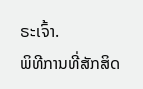ຣະເຈົ້າ.
ພິທີການທີ່ສັກສິດ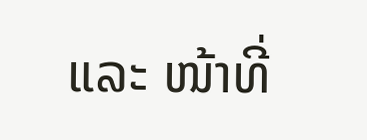ແລະ ໜ້າທີ່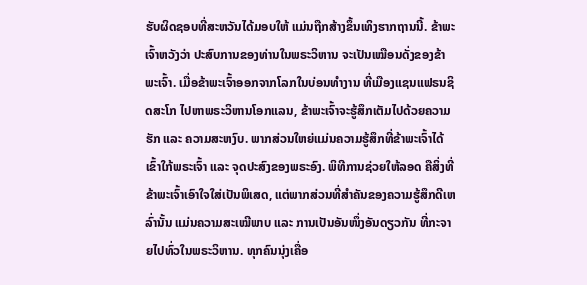ຮັບຜິດຊອບທີ່ສະຫວັນໄດ້ມອບໃຫ້ ແມ່ນຖືກສ້າງຂຶ້ນເທິງຮາກຖານນີ້. ຂ້າພະເຈົ້າຫວັງວ່າ ປະສົບການຂອງທ່ານໃນພຣະວິຫານ ຈະເປັນເໝືອນດັ່ງຂອງຂ້າພະເຈົ້າ. ເມື່ອຂ້າພະເຈົ້າອອກຈາກໂລກໃນບ່ອນທຳງານ ທີ່ເມືອງແຊນແຟຣນຊິດສະໂກ ໄປຫາພຣະວິຫານໂອກແລນ, ຂ້າພະເຈົ້າຈະຮູ້ສຶກເຕັມໄປດ້ວຍຄວາມຮັກ ແລະ ຄວາມສະຫງົບ. ພາກສ່ວນໃຫຍ່ແມ່ນຄວາມຮູ້ສຶກທີ່ຂ້າພະເຈົ້າໄດ້ເຂົ້າໃກ້ພຣະເຈົ້າ ແລະ ຈຸດປະສົງຂອງພຣະອົງ. ພິທີການຊ່ວຍໃຫ້ລອດ ຄືສິ່ງທີ່ຂ້າພະເຈົ້າເອົາໃຈໃສ່ເປັນພິເສດ, ແຕ່ພາກສ່ວນທີ່ສຳຄັນຂອງຄວາມຮູ້ສຶກດີເຫລົ່ານັ້ນ ແມ່ນຄວາມສະເໝີພາບ ແລະ ການເປັນອັນໜຶ່ງອັນດຽວກັນ ທີ່ກະຈາຍໄປທົ່ວໃນພຣະວິຫານ. ທຸກຄົນນຸ່ງເຄື່ອ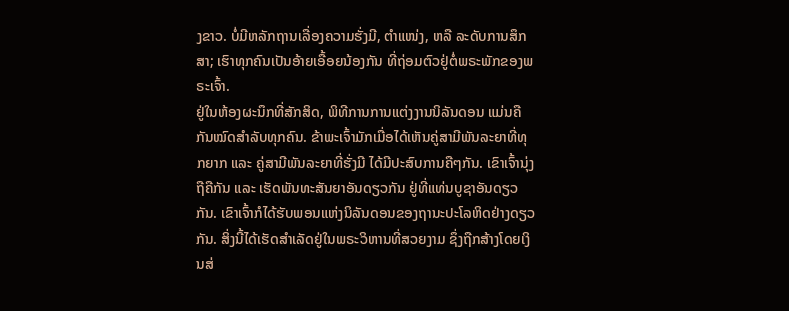ງຂາວ. ບໍ່ມີຫລັກຖານເລື່ອງຄວາມຮັ່ງມີ, ຕຳແໜ່ງ, ຫລື ລະດັບການສຶກສາ; ເຮົາທຸກຄົນເປັນອ້າຍເອື້ອຍນ້ອງກັນ ທີ່ຖ່ອມຕົວຢູ່ຕໍ່ພຣະພັກຂອງພຣະເຈົ້າ.
ຢູ່ໃນຫ້ອງຜະນຶກທີ່ສັກສິດ, ພິທີການການແຕ່ງງານນິລັນດອນ ແມ່ນຄືກັນໝົດສຳລັບທຸກຄົນ. ຂ້າພະເຈົ້າມັກເມື່ອໄດ້ເຫັນຄູ່ສາມີພັນລະຍາທີ່ທຸກຍາກ ແລະ ຄູ່ສາມີພັນລະຍາທີ່ຮັ່ງມີ ໄດ້ມີປະສົບການຄືໆກັນ. ເຂົາເຈົ້ານຸ່ງຖືຄືກັນ ແລະ ເຮັດພັນທະສັນຍາອັນດຽວກັນ ຢູ່ທີ່ແທ່ນບູຊາອັນດຽວກັນ. ເຂົາເຈົ້າກໍໄດ້ຮັບພອນແຫ່ງນິລັນດອນຂອງຖານະປະໂລຫິດຢ່າງດຽວກັນ. ສິ່ງນີ້ໄດ້ເຮັດສຳເລັດຢູ່ໃນພຣະວິຫານທີ່ສວຍງາມ ຊຶ່ງຖືກສ້າງໂດຍເງິນສ່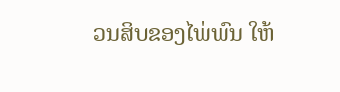ວນສິບຂອງໄພ່ພົນ ໃຫ້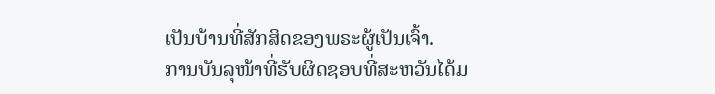ເປັນບ້ານທີ່ສັກສິດຂອງພຣະຜູ້ເປັນເຈົ້າ.
ການບັນລຸໜ້າທີ່ຮັບຜິດຊອບທີ່ສະຫວັນໄດ້ມ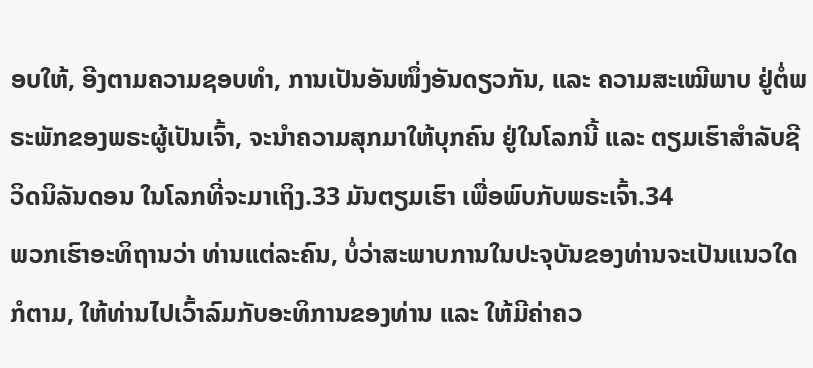ອບໃຫ້, ອີງຕາມຄວາມຊອບທຳ, ການເປັນອັນໜຶ່ງອັນດຽວກັນ, ແລະ ຄວາມສະເໝີພາບ ຢູ່ຕໍ່ພຣະພັກຂອງພຣະຜູ້ເປັນເຈົ້າ, ຈະນຳຄວາມສຸກມາໃຫ້ບຸກຄົນ ຢູ່ໃນໂລກນີ້ ແລະ ຕຽມເຮົາສຳລັບຊີວິດນິລັນດອນ ໃນໂລກທີ່ຈະມາເຖິງ.33 ມັນຕຽມເຮົາ ເພື່ອພົບກັບພຣະເຈົ້າ.34
ພວກເຮົາອະທິຖານວ່າ ທ່ານແຕ່ລະຄົນ, ບໍ່ວ່າສະພາບການໃນປະຈຸບັນຂອງທ່ານຈະເປັນແນວໃດກໍຕາມ, ໃຫ້ທ່ານໄປເວົ້າລົມກັບອະທິການຂອງທ່ານ ແລະ ໃຫ້ມີຄ່າຄວ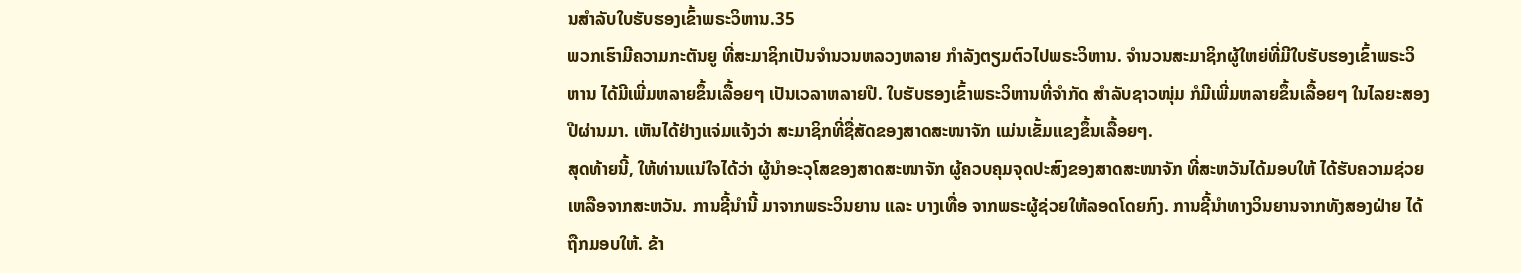ນສຳລັບໃບຮັບຮອງເຂົ້າພຣະວິຫານ.35
ພວກເຮົາມີຄວາມກະຕັນຍູ ທີ່ສະມາຊິກເປັນຈຳນວນຫລວງຫລາຍ ກຳລັງຕຽມຕົວໄປພຣະວິຫານ. ຈຳນວນສະມາຊິກຜູ້ໃຫຍ່ທີ່ມີໃບຮັບຮອງເຂົ້າພຣະວິຫານ ໄດ້ມີເພີ່ມຫລາຍຂຶ້ນເລື້ອຍໆ ເປັນເວລາຫລາຍປີ. ໃບຮັບຮອງເຂົ້າພຣະວິຫານທີ່ຈຳກັດ ສຳລັບຊາວໜຸ່ມ ກໍມີເພີ່ມຫລາຍຂຶ້ນເລື້ອຍໆ ໃນໄລຍະສອງປີຜ່ານມາ. ເຫັນໄດ້ຢ່າງແຈ່ມແຈ້ງວ່າ ສະມາຊິກທີ່ຊື່ສັດຂອງສາດສະໜາຈັກ ແມ່ນເຂັ້ມແຂງຂຶ້ນເລື້ອຍໆ.
ສຸດທ້າຍນີ້, ໃຫ້ທ່ານແນ່ໃຈໄດ້ວ່າ ຜູ້ນຳອະວຸໂສຂອງສາດສະໜາຈັກ ຜູ້ຄວບຄຸມຈຸດປະສົງຂອງສາດສະໜາຈັກ ທີ່ສະຫວັນໄດ້ມອບໃຫ້ ໄດ້ຮັບຄວາມຊ່ວຍເຫລືອຈາກສະຫວັນ. ການຊີ້ນຳນີ້ ມາຈາກພຣະວິນຍານ ແລະ ບາງເທື່ອ ຈາກພຣະຜູ້ຊ່ວຍໃຫ້ລອດໂດຍກົງ. ການຊີ້ນຳທາງວິນຍານຈາກທັງສອງຝ່າຍ ໄດ້ຖືກມອບໃຫ້. ຂ້າ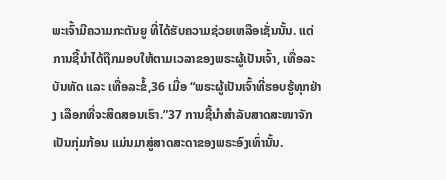ພະເຈົ້າມີຄວາມກະຕັນຍູ ທີ່ໄດ້ຮັບຄວາມຊ່ວຍເຫລືອເຊັ່ນນັ້ນ. ແຕ່ການຊີ້ນຳໄດ້ຖືກມອບໃຫ້ຕາມເວລາຂອງພຣະຜູ້ເປັນເຈົ້າ, ເທື່ອລະບັນທັດ ແລະ ເທື່ອລະຂໍ້,36 ເມື່ອ “ພຣະຜູ້ເປັນເຈົ້າທີ່ຮອບຮູ້ທຸກຢ່າງ ເລືອກທີ່ຈະສິດສອນເຮົາ.”37 ການຊີ້ນຳສຳລັບສາດສະໜາຈັກເປັນກຸ່ມກ້ອນ ແມ່ນມາສູ່ສາດສະດາຂອງພຣະອົງເທົ່ານັ້ນ.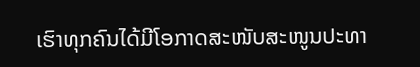ເຮົາທຸກຄົນໄດ້ມີໂອກາດສະໜັບສະໜູນປະທາ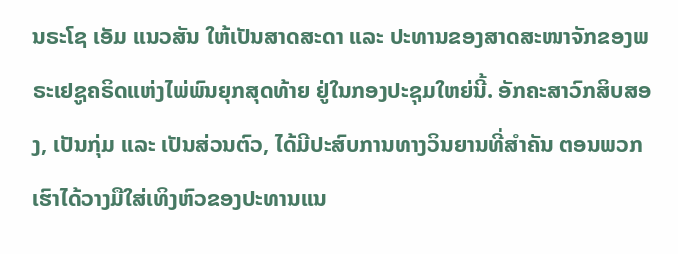ນຣະໂຊ ເອັມ ແນວສັນ ໃຫ້ເປັນສາດສະດາ ແລະ ປະທານຂອງສາດສະໜາຈັກຂອງພຣະເຢຊູຄຣິດແຫ່ງໄພ່ພົນຍຸກສຸດທ້າຍ ຢູ່ໃນກອງປະຊຸມໃຫຍ່ນີ້. ອັກຄະສາວົກສິບສອງ, ເປັນກຸ່ມ ແລະ ເປັນສ່ວນຕົວ, ໄດ້ມີປະສົບການທາງວິນຍານທີ່ສຳຄັນ ຕອນພວກເຮົາໄດ້ວາງມືໃສ່ເທິງຫົວຂອງປະທານແນ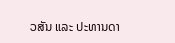ວສັນ ແລະ ປະທານດາ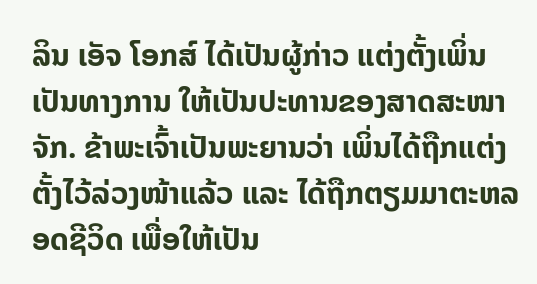ລິນ ເອັຈ ໂອກສ໌ ໄດ້ເປັນຜູ້ກ່າວ ແຕ່ງຕັ້ງເພິ່ນເປັນທາງການ ໃຫ້ເປັນປະທານຂອງສາດສະໜາຈັກ. ຂ້າພະເຈົ້າເປັນພະຍານວ່າ ເພິ່ນໄດ້ຖືກແຕ່ງຕັ້ງໄວ້ລ່ວງໜ້າແລ້ວ ແລະ ໄດ້ຖືກຕຽມມາຕະຫລອດຊີວິດ ເພື່ອໃຫ້ເປັນ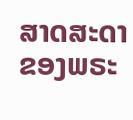ສາດສະດາຂອງພຣະ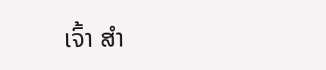ເຈົ້າ ສຳ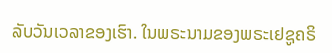ລັບວັນເວລາຂອງເຮົາ. ໃນພຣະນາມຂອງພຣະເຢຊູຄຣິ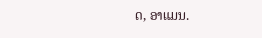ດ, ອາແມນ.